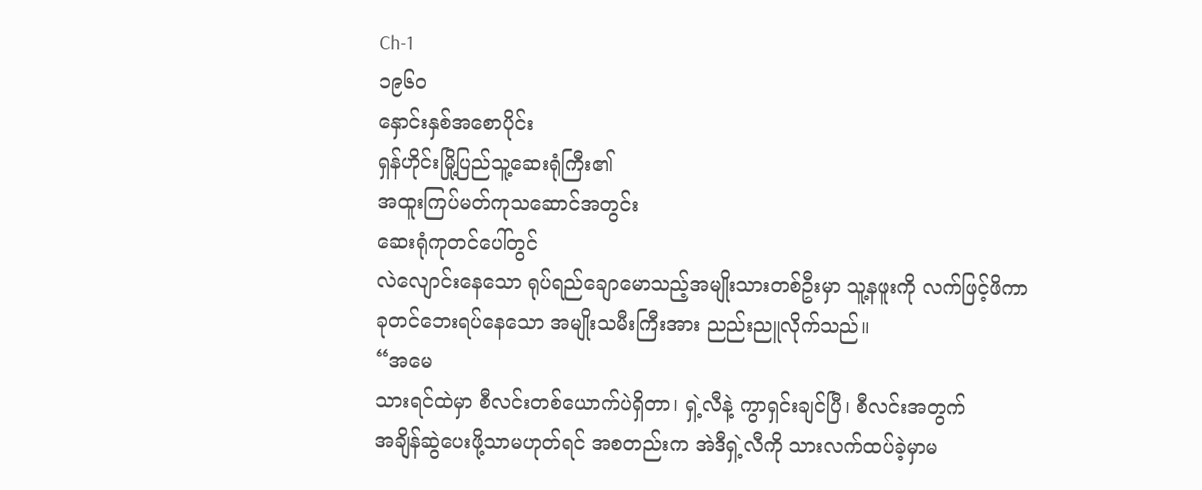Ch-1
၁၉၆၀
နှောင်းနှစ်အစောပိုင်း
ရှန်ဟိုင်းမြို့ပြည်သူ့ဆေးရုံကြီး၏
အထူးကြပ်မတ်ကုသဆောင်အတွင်း
ဆေးရုံကုတင်ပေါ်တွင်
လဲလျောင်းနေသော ရုပ်ရည်ချောမောသည့်အမျိုးသားတစ်ဦးမှာ သူ့နဖူးကို လက်ဖြင့်ဖိကာ
ခုတင်ဘေးရပ်နေသော အမျိုးသမီးကြီးအား ညည်းညူလိုက်သည်။
“အမေ
သားရင်ထဲမှာ စီလင်းတစ်ယောက်ပဲရှိတာ၊ ရှဲ့လီနဲ့ ကွာရှင်းချင်ပြီ၊ စီလင်းအတွက်
အချိန်ဆွဲပေးဖို့သာမဟုတ်ရင် အစတည်းက အဲဒီရှဲ့လီကို သားလက်ထပ်ခဲ့မှာမ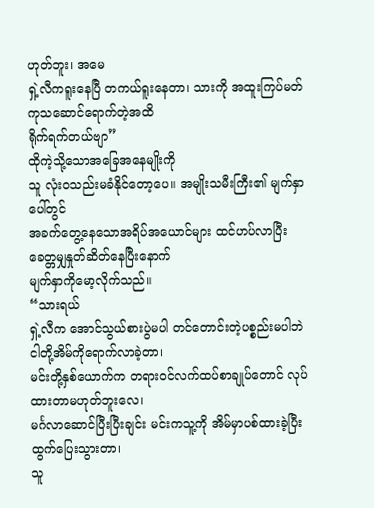ဟုတ်ဘူး၊ အမေ
ရှဲ့လီကရူးနေပြီ တကယ်ရူးနေတာ၊ သားကို အထူးကြပ်မတ်ကုသဆောင်ရောက်တဲ့အထိ
ရိုက်ရက်တယ်ဗျာ”
ထိုကဲ့သို့သောအခြေအနေမျိုးကို
သူ လုံးဝသည်းမခံနိုင်တော့ပေ။ အမျိုးသမီးကြီး၏ မျက်နှာပေါ်တွင်
အခက်တွေ့နေသောအရိပ်အယောင်များ ထင်ဟပ်လာပြီး ခေတ္တမျှနှုတ်ဆိတ်နေပြီးနောက်
မျက်နှာကိုမော့လိုက်သည်။
“သားရယ်
ရှဲ့လီက အောင်သွယ်စားပွဲမပါ တင်တောင်းတဲ့ပစ္စည်းမပါဘဲ ငါတို့အိမ်ကိုရောက်လာခဲ့တာ၊
မင်းတို့နှစ်ယောက်က တရားဝင်လက်ထပ်စာချုပ်တောင် လုပ်ထားတာမဟုတ်ဘူးလေ၊
မင်္ဂလာဆောင်ပြီးပြီးချင်း မင်းကသူ့ကို အိမ်မှာပစ်ထားခဲ့ပြီး ထွက်ပြေးသွားတာ၊
သူ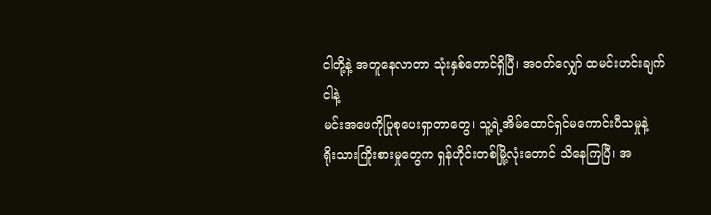ငါတို့နဲ့ အတူနေလာတာ သုံးနှစ်တောင်ရှိပြီ၊ အဝတ်လျှော် ထမင်းဟင်းချက် ငါနဲ့
မင်းအဖေကိုပြုစုပေးရှာတာတွေ၊ သူ့ရဲ့အိမ်ထောင်ရှင်မကောင်းပီသမှုနဲ့
ရိုးသားကြိုးစားမှုတွေက ရှန်ဟိုင်းတစ်မြို့လုံးတောင် သိနေကြပြီ၊ အ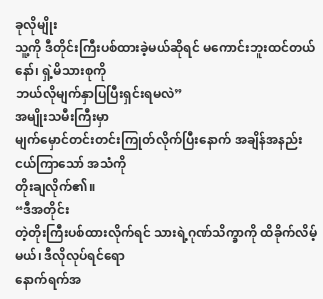ခုလိုမျိုး
သူ့ကို ဒီတိုင်းကြီးပစ်ထားခဲ့မယ်ဆိုရင် မကောင်းဘူးထင်တယ်နော်၊ ရှဲ့မိသားစုကို
ဘယ်လိုမျက်နှာပြပြီးရှင်းရမလဲ”
အမျိုးသမီးကြီးမှာ
မျက်မှောင်တင်းတင်းကြုတ်လိုက်ပြီးနောက် အချိန်အနည်းငယ်ကြာသော် အသံကို
တိုးချလိုက်၏။
“ဒီအတိုင်း
တဲ့တိုးကြီးပစ်ထားလိုက်ရင် သားရဲ့ဂုဏ်သိက္ခာကို ထိခိုက်လိမ့်မယ်၊ ဒီလိုလုပ်ရင်ရော
နောက်ရက်အ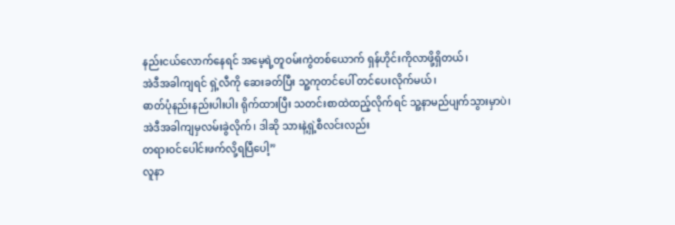နည်းငယ်လောက်နေရင် အမေ့ရဲ့တူဝမ်းကွဲတစ်ယောက် ရှန်ဟိုင်းကိုလာဖို့ရှိတယ်၊
အဲဒီအခါကျရင် ရှဲ့လီကို ဆေးခတ်ပြီး သူ့ကုတင်ပေါ် တင်ပေးလိုက်မယ်၊
ဓာတ်ပုံနည်းနည်းပါးပါး ရိုက်ထားပြီး သတင်းစာထဲထည့်လိုက်ရင် သူ့နာမည်ပျက်သွားမှာပဲ၊
အဲဒီအခါကျမှလမ်းခွဲလိုက်၊ ဒါဆို သားနဲ့ရှဲ့စီလင်းလည်း
တရားဝင်ပေါင်းဖက်လို့ရပြီပေါ့”
လူနာ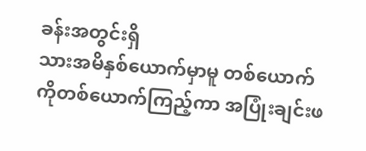ခန်းအတွင်းရှိ
သားအမိနှစ်ယောက်မှာမူ တစ်ယောက်ကိုတစ်ယောက်ကြည့်ကာ အပြုံးချင်းဖ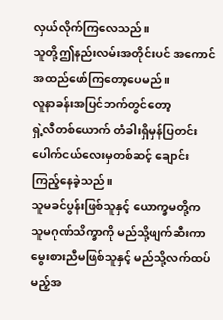လှယ်လိုက်ကြလေသည်။
သူတို့ဤနည်းလမ်းအတိုင်းပင် အကောင်အထည်ဖော်ကြတော့ပေမည်။
လူနာခန်းအပြင်ဘက်တွင်တော့
ရှဲ့လီတစ်ယောက် တံခါးရှိမှန်ပြတင်းပေါက်ငယ်လေးမှတစ်ဆင့် ချောင်းကြည့်နေခဲ့သည်။
သူမခင်ပွန်းဖြစ်သူနှင့် ယောက္ခမတို့က သူမဂုဏ်သိက္ခာကို မည်သို့ဖျက်ဆီးကာ
မွေးစားညီမဖြစ်သူနှင့် မည်သို့လက်ထပ်မည့်အ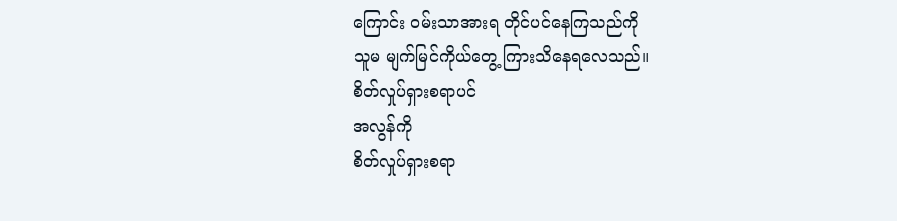ကြောင်း ဝမ်းသာအားရ တိုင်ပင်နေကြသည်ကို
သူမ မျက်မြင်ကိုယ်တွေ့ ကြားသိနေရလေသည်။
စိတ်လှုပ်ရှားစရာပင်
အလွန်ကို
စိတ်လှုပ်ရှားစရာ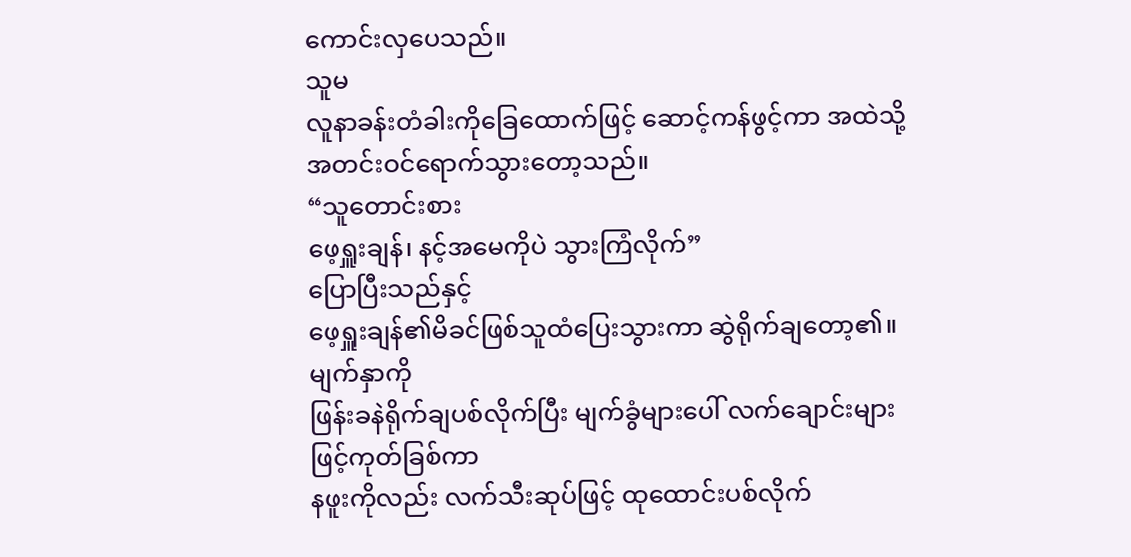ကောင်းလှပေသည်။
သူမ
လူနာခန်းတံခါးကိုခြေထောက်ဖြင့် ဆောင့်ကန်ဖွင့်ကာ အထဲသို့အတင်းဝင်ရောက်သွားတော့သည်။
“သူတောင်းစား
ဖေ့ရှူးချန်၊ နင့်အမေကိုပဲ သွားကြံလိုက်”
ပြောပြီးသည်နှင့်
ဖေ့ရှူးချန်၏မိခင်ဖြစ်သူထံပြေးသွားကာ ဆွဲရိုက်ချတော့၏။ မျက်နှာကို
ဖြန်းခနဲရိုက်ချပစ်လိုက်ပြီး မျက်ခွံများပေါ် လက်ချောင်းများဖြင့်ကုတ်ခြစ်ကာ
နဖူးကိုလည်း လက်သီးဆုပ်ဖြင့် ထုထောင်းပစ်လိုက်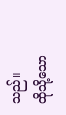သည်။
ထိုသို့သော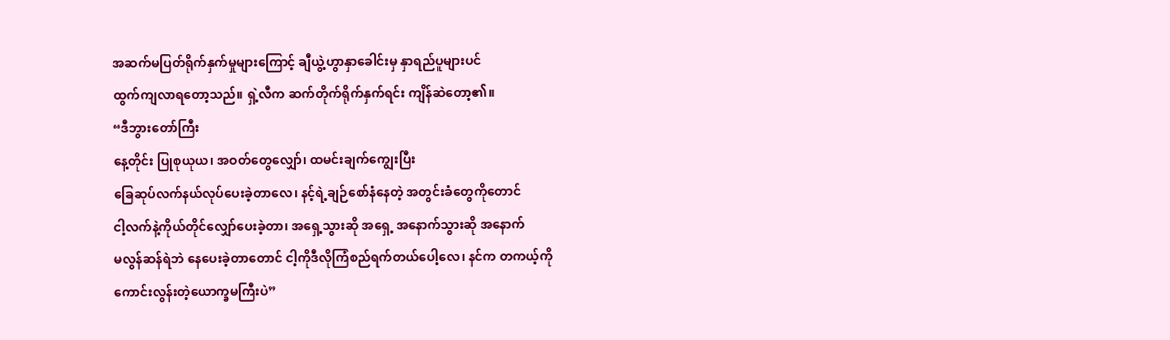အဆက်မပြတ်ရိုက်နှက်မှုများကြောင့် ချီယွဲ့ဟွာနှာခေါင်းမှ နှာရည်ပူများပင်
ထွက်ကျလာရတော့သည်။ ရှဲ့လီက ဆက်တိုက်ရိုက်နှက်ရင်း ကျိန်ဆဲတော့၏။
“ဒီဘွားတော်ကြီး
နေ့တိုင်း ပြုစုယုယ၊ အဝတ်တွေလျှော်၊ ထမင်းချက်ကျွေးပြီး
ခြေဆုပ်လက်နယ်လုပ်ပေးခဲ့တာလေ၊ နင့်ရဲ့ချဉ်စော်နံနေတဲ့ အတွင်းခံတွေကိုတောင်
ငါ့လက်နဲ့ကိုယ်တိုင်လျှော်ပေးခဲ့တာ၊ အရှေ့သွားဆို အရှေ့ အနောက်သွားဆို အနောက်
မလွန်ဆန်ရဲဘဲ နေပေးခဲ့တာတောင် ငါ့ကိုဒီလိုကြံစည်ရက်တယ်ပေါ့လေ၊ နင်က တကယ့်ကို
ကောင်းလွန်းတဲ့ယောက္ခမကြီးပဲ”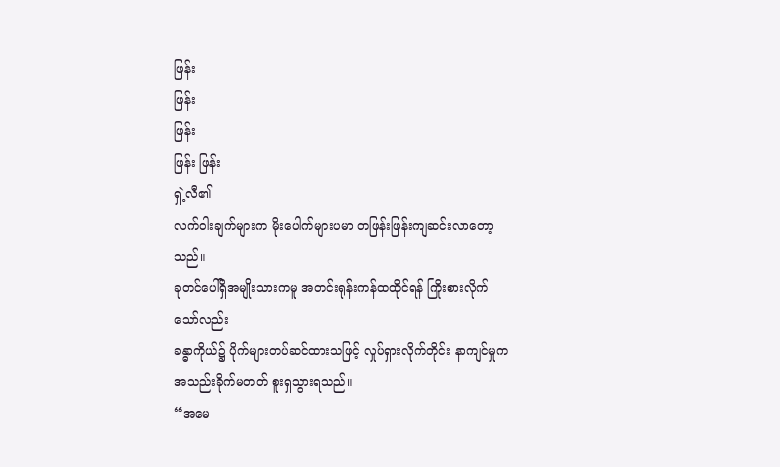ဖြန်း
ဖြန်း
ဖြန်း
ဖြန်း ဖြန်း
ရှဲ့လီ၏
လက်ဝါးချက်များက မိုးပေါက်များပမာ တဖြန်းဖြန်းကျဆင်းလာတော့သည်။
ခုတင်ပေါ်ရှိအမျိုးသားကမူ အတင်းရုန်းကန်ထထိုင်ရန် ကြိုးစားလိုက်သော်လည်း
ခန္ဓာကိုယ်၌ ပိုက်များတပ်ဆင်ထားသဖြင့် လှုပ်ရှားလိုက်တိုင်း နာကျင်မှုက
အသည်းခိုက်မတတ် စူးရှသွားရသည်။
“အမေ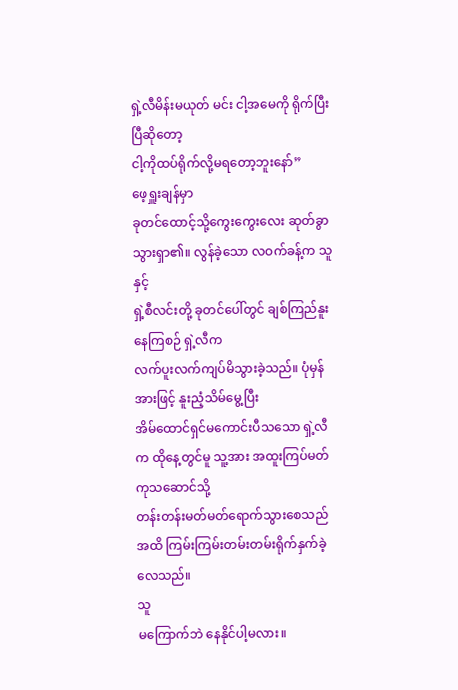ရှဲ့လီမိန်းမယုတ် မင်း ငါ့အမေကို ရိုက်ပြီးပြီဆိုတော့
ငါ့ကိုထပ်ရိုက်လို့မရတော့ဘူးနော်”
ဖေ့ရှူးချန်မှာ
ခုတင်ထောင့်သို့ကွေးကွေးလေး ဆုတ်ခွာသွားရှာ၏။ လွန်ခဲ့သော လဝက်ခန့်က သူနှင့်
ရှဲ့စီလင်းတို့ ခုတင်ပေါ်တွင် ချစ်ကြည်နူးနေကြစဉ် ရှဲ့လီက
လက်ပူးလက်ကျပ်မိသွားခဲ့သည်။ ပုံမှန်အားဖြင့် နူးညံ့သိမ်မွေ့ပြီး
အိမ်ထောင်ရှင်မကောင်းပီသသော ရှဲ့လီက ထိုနေ့တွင်မူ သူ့အား အထူးကြပ်မတ်ကုသဆောင်သို့
တန်းတန်းမတ်မတ်ရောက်သွားစေသည်အထိ ကြမ်းကြမ်းတမ်းတမ်းရိုက်နှက်ခဲ့လေသည်။
သူ
မကြောက်ဘဲ နေနိုင်ပါ့မလား။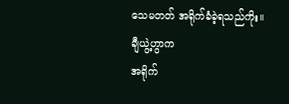သေမတတ် အရိုက်ခံခဲ့ရသည်ကိုး။
ချီယွဲ့ဟွာက
အရိုက်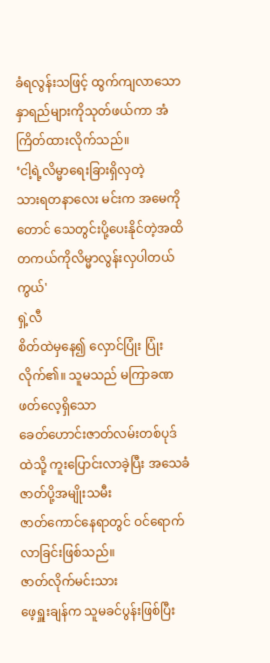ခံရလွန်းသဖြင့် ထွက်ကျလာသော နှာရည်များကိုသုတ်ဖယ်ကာ အံကြိတ်ထားလိုက်သည်။
‘ငါ့ရဲ့လိမ္မာရေးခြားရှိလှတဲ့
သားရတနာလေး မင်းက အမေကိုတောင် သေတွင်းပို့ပေးနိုင်တဲ့အထိ
တကယ်ကိုလိမ္မာလွန်းလှပါတယ်ကွယ်'
ရှဲ့လီ
စိတ်ထဲမှနေ၍ လှောင်ပြုံး ပြုံးလိုက်၏။ သူမသည် မကြာခဏဖတ်လေ့ရှိသော
ခေတ်ဟောင်းဇာတ်လမ်းတစ်ပုဒ်ထဲသို့ ကူးပြောင်းလာခဲ့ပြီး အသေခံဇာတ်ပို့အမျိုးသမီး
ဇာတ်ကောင်နေရာတွင် ဝင်ရောက်လာခြင်းဖြစ်သည်။
ဇာတ်လိုက်မင်းသား
ဖေ့ရှူးချန်က သူမခင်ပွန်းဖြစ်ပြီး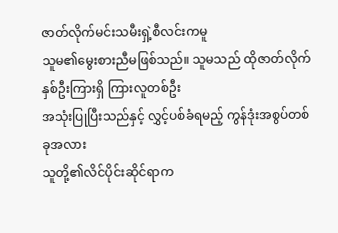ဇာတ်လိုက်မင်းသမီးရှဲ့စီလင်းကမူ
သူမ၏မွေးစားညီမဖြစ်သည်။ သူမသည် ထိုဇာတ်လိုက်နှစ်ဦးကြားရှိ ကြားလူတစ်ဦး
အသုံးပြုပြီးသည်နှင့် လွှင့်ပစ်ခံရမည့် ကွန်ဒုံးအစွပ်တစ်ခုအလား
သူတို့၏လိင်ပိုင်းဆိုင်ရာက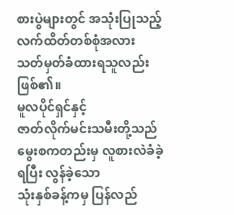စားပွဲများတွင် အသုံးပြုသည့် လက်ထိတ်တစ်စုံအလား
သတ်မှတ်ခံထားရသူလည်းဖြစ်၏။
မူလပိုင်ရှင်နှင့်
ဇာတ်လိုက်မင်းသမီးတို့သည် မွေးစကတည်းမှ လူစားလဲခံခဲ့ရပြီး လွန်ခဲ့သော
သုံးနှစ်ခန့်ကမှ ပြန်လည်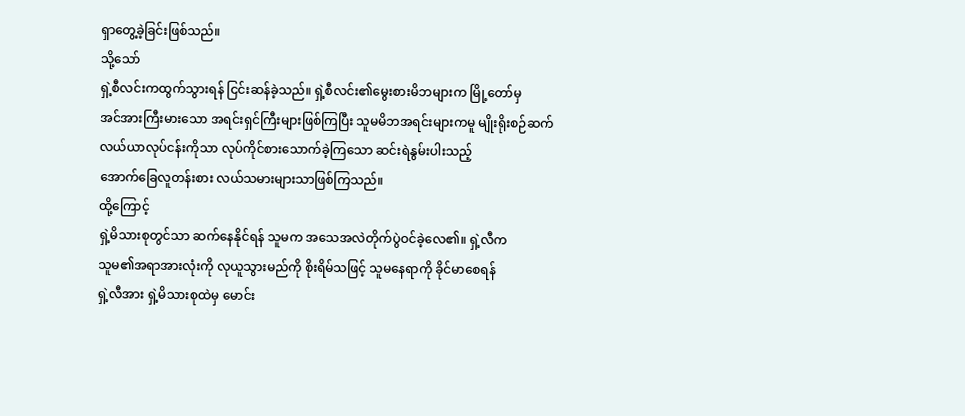ရှာတွေ့ခဲ့ခြင်းဖြစ်သည်။
သို့သော်
ရှဲ့စီလင်းကထွက်သွားရန် ငြင်းဆန်ခဲ့သည်။ ရှဲ့စီလင်း၏မွေးစားမိဘများက မြို့တော်မှ
အင်အားကြီးမားသော အရင်းရှင်ကြီးများဖြစ်ကြပြီး သူမမိဘအရင်းများကမူ မျိုးရိုးစဉ်ဆက်
လယ်ယာလုပ်ငန်းကိုသာ လုပ်ကိုင်စားသောက်ခဲ့ကြသော ဆင်းရဲနွမ်းပါးသည့်
အောက်ခြေလူတန်းစား လယ်သမားများသာဖြစ်ကြသည်။
ထို့ကြောင့်
ရှဲ့မိသားစုတွင်သာ ဆက်နေနိုင်ရန် သူမက အသေအလဲတိုက်ပွဲဝင်ခဲ့လေ၏။ ရှဲ့လီက
သူမ၏အရာအားလုံးကို လုယူသွားမည်ကို စိုးရိမ်သဖြင့် သူမနေရာကို ခိုင်မာစေရန်
ရှဲ့လီအား ရှဲ့မိသားစုထဲမှ မောင်း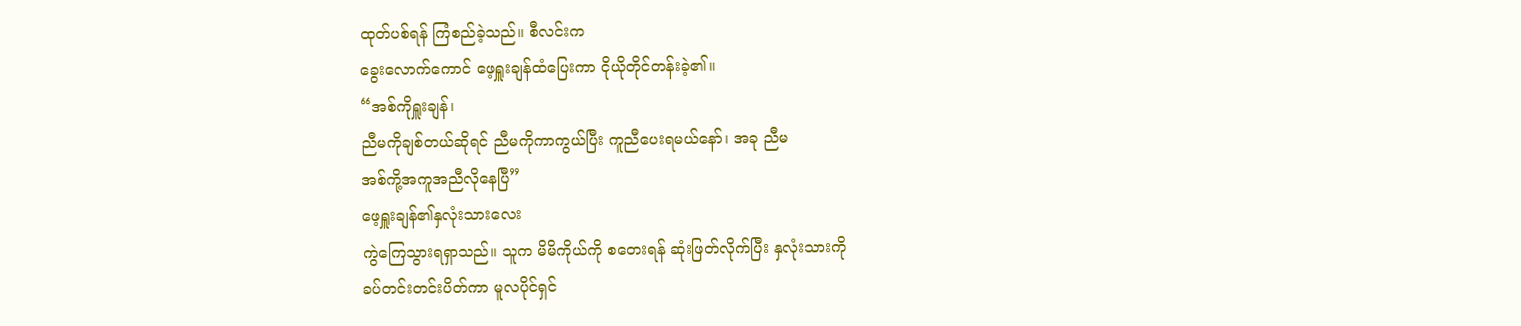ထုတ်ပစ်ရန် ကြံစည်ခဲ့သည်။ စီလင်းက
ခွေးလောက်ကောင် ဖေ့ရှူးချန်ထံပြေးကာ ငိုယိုတိုင်တန်းခဲ့၏။
“အစ်ကိုရှူးချန်၊
ညီမကိုချစ်တယ်ဆိုရင် ညီမကိုကာကွယ်ပြီး ကူညီပေးရမယ်နော်၊ အခု ညီမ
အစ်ကို့အကူအညီလိုနေပြီ”
ဖေ့ရှူးချန်၏နှလုံးသားလေး
ကွဲကြေသွားရရှာသည်။ သူက မိမိကိုယ်ကို စတေးရန် ဆုံးဖြတ်လိုက်ပြီး နှလုံးသားကို
ခပ်တင်းတင်းပိတ်ကာ မူလပိုင်ရှင်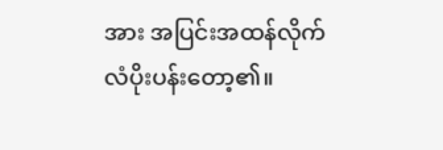အား အပြင်းအထန်လိုက်လံပိုးပန်းတော့၏။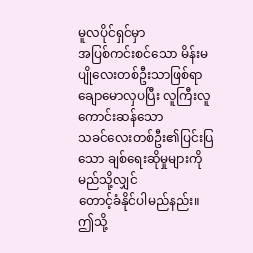မူလပိုင်ရှင်မှာ
အပြစ်ကင်းစင်သော မိန်းမပျိုလေးတစ်ဦးသာဖြစ်ရာ ချောမောလှပပြီး လူကြီးလူကောင်းဆန်သော
သခင်လေးတစ်ဦး၏ပြင်းပြသော ချစ်ရေးဆိုမှုများကို မည်သို့လျှင်
တောင့်ခံနိုင်ပါမည်နည်း။
ဤသို့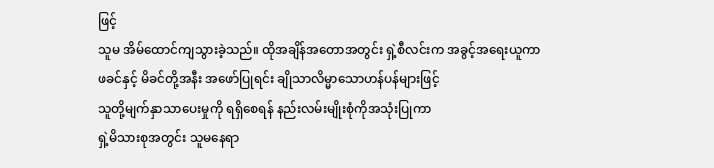ဖြင့်
သူမ အိမ်ထောင်ကျသွားခဲ့သည်။ ထိုအချိန်အတောအတွင်း ရှဲ့စီလင်းက အခွင့်အရေးယူကာ
ဖခင်နှင့် မိခင်တို့အနီး အဖော်ပြုရင်း ချိုသာလိမ္မာသောဟန်ပန်များဖြင့်
သူတို့မျက်နှာသာပေးမှုကို ရရှိစေရန် နည်းလမ်းမျိုးစုံကိုအသုံးပြုကာ
ရှဲ့မိသားစုအတွင်း သူမနေရာ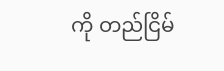ကို တည်ငြိမ်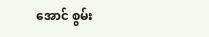အောင် စွမ်း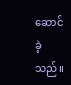ဆောင်ခဲ့သည်။